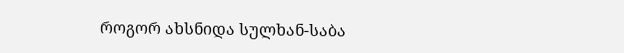როგორ ახსნიდა სულხან-საბა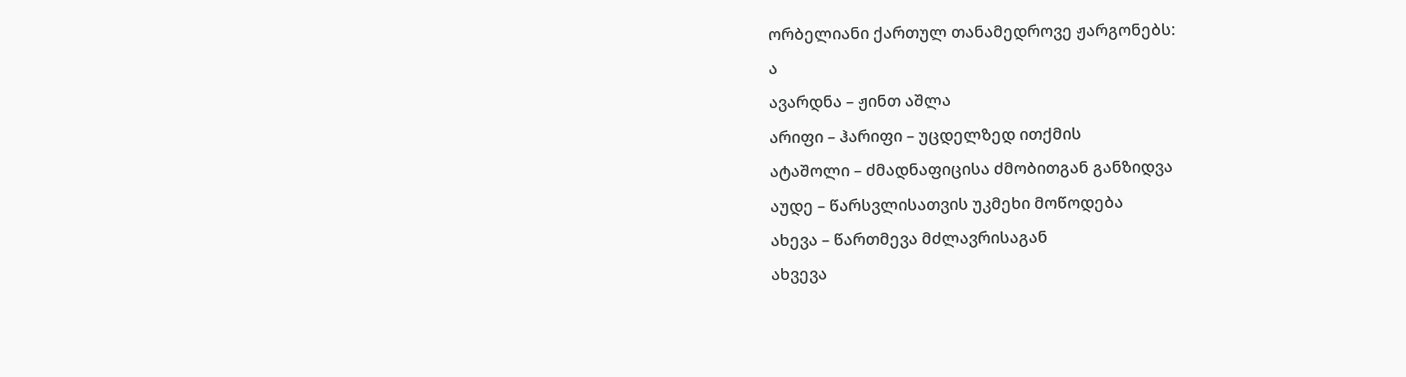ორბელიანი ქართულ თანამედროვე ჟარგონებს:
ა
ავარდნა – ჟინთ აშლა
არიფი – ჰარიფი – უცდელზედ ითქმის
ატაშოლი – ძმადნაფიცისა ძმობითგან განზიდვა
აუდე – წარსვლისათვის უკმეხი მოწოდება
ახევა – წართმევა მძლავრისაგან
ახვევა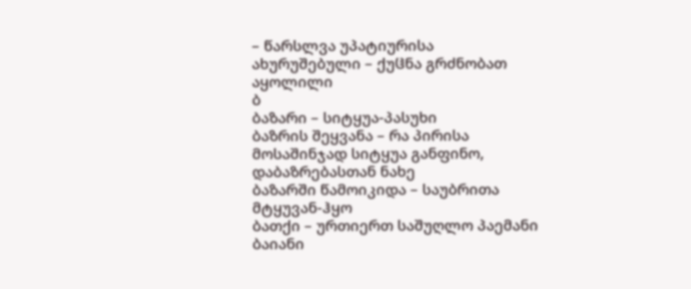– წარსლვა უპატიურისა
ახურუშებული – ქუჱნა გრძნობათ აყოლილი
ბ
ბაზარი – სიტყუა-პასუხი
ბაზრის შეყვანა – რა პირისა მოსაშინჯად სიტყუა განფინო, დაბაზრებასთან ნახე
ბაზარში წამოიკიდა – საუბრითა მტყუვან-ჰყო
ბათქი – ურთიერთ საშუღლო პაემანი
ბაიანი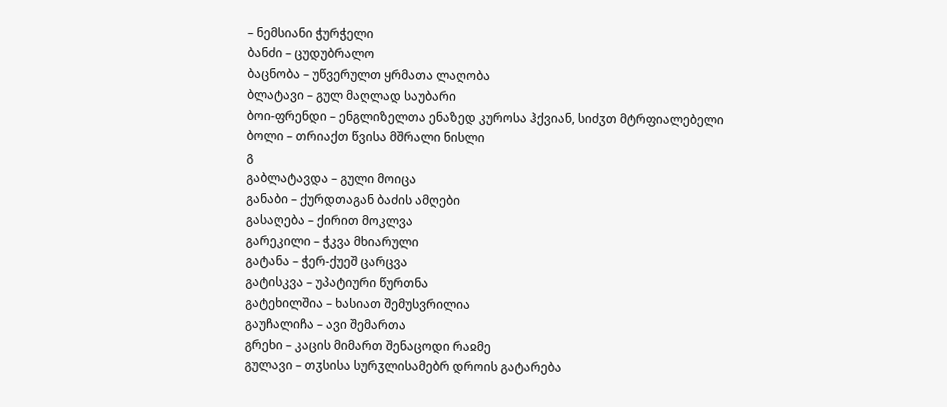– ნემსიანი ჭურჭელი
ბანძი – ცუდუბრალო
ბაცნობა – უწვერულთ ყრმათა ლაღობა
ბლატავი – გულ მაღლად საუბარი
ბოი-ფრენდი – ენგლიზელთა ენაზედ კუროსა ჰქვიან, სიძჳთ მტრფიალებელი
ბოლი – თრიაქთ წვისა მშრალი ნისლი
გ
გაბლატავდა – გული მოიცა
განაბი – ქურდთაგან ბაძის ამღები
გასაღება – ქირით მოკლვა
გარეკილი – ჭკვა მხიარული
გატანა – ჭერ-ქუეშ ცარცვა
გატისკვა – უპატიური წურთნა
გატეხილშია – ხასიათ შემუსვრილია
გაუჩალიჩა – ავი შემართა
გრეხი – კაცის მიმართ შენაცოდი რაჲმე
გულავი – თჳსისა სურჳლისამებრ დროის გატარება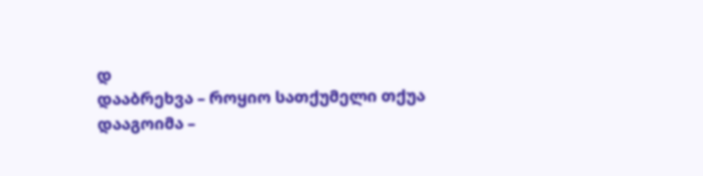დ
დააბრეხვა – როყიო სათქუმელი თქუა
დააგოიმა –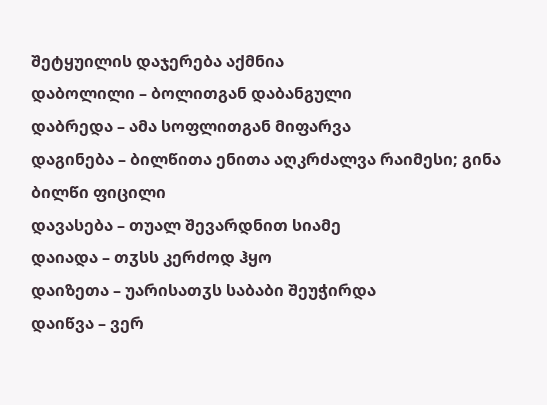შეტყუილის დაჯერება აქმნია
დაბოლილი – ბოლითგან დაბანგული
დაბრედა – ამა სოფლითგან მიფარვა
დაგინება – ბილწითა ენითა აღკრძალვა რაიმესი; გინა ბილწი ფიცილი
დავასება – თუალ შევარდნით სიამე
დაიადა – თჳსს კერძოდ ჰყო
დაიზეთა – უარისათჳს საბაბი შეუჭირდა
დაიწვა – ვერ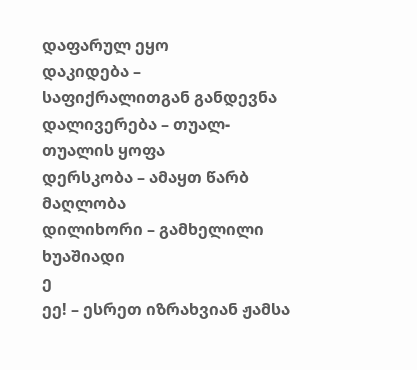დაფარულ ეყო
დაკიდება – საფიქრალითგან განდევნა
დალივერება – თუალ-თუალის ყოფა
დერსკობა – ამაყთ წარბ მაღლობა
დილიხორი – გამხელილი ხუაშიადი
ე
ეე! – ესრეთ იზრახვიან ჟამსა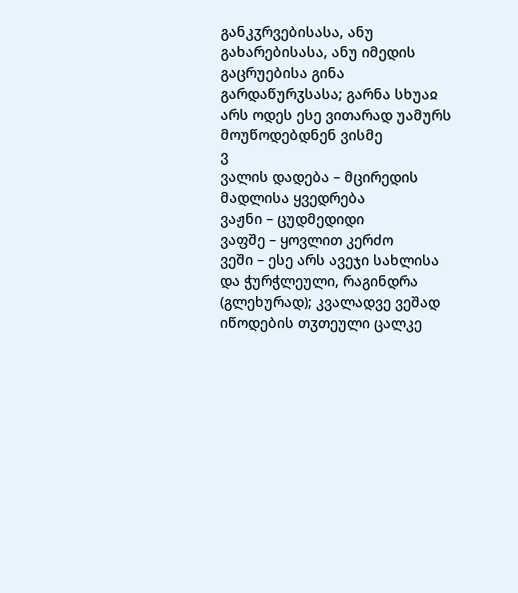განკჳრვებისასა, ანუ გახარებისასა, ანუ იმედის გაცრუებისა გინა გარდაწურჳსასა; გარნა სხუაჲ არს ოდეს ესე ვითარად უამურს მოუწოდებდნენ ვისმე
ვ
ვალის დადება – მცირედის მადლისა ყვედრება
ვაჟნი – ცუდმედიდი
ვაფშე – ყოვლით კერძო
ვეში – ესე არს ავეჯი სახლისა და ჭურჭლეული, რაგინდრა (გლეხურად); კვალადვე ვეშად იწოდების თჳთეული ცალკე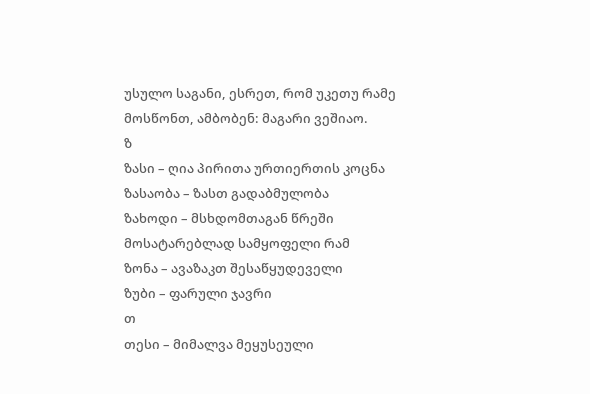უსულო საგანი, ესრეთ, რომ უკეთუ რამე მოსწონთ, ამბობენ: მაგარი ვეშიაო.
ზ
ზასი – ღია პირითა ურთიერთის კოცნა
ზასაობა – ზასთ გადაბმულობა
ზახოდი – მსხდომთაგან წრეში მოსატარებლად სამყოფელი რამ
ზონა – ავაზაკთ შესაწყუდეველი
ზუბი – ფარული ჯავრი
თ
თესი – მიმალვა მეყუსეული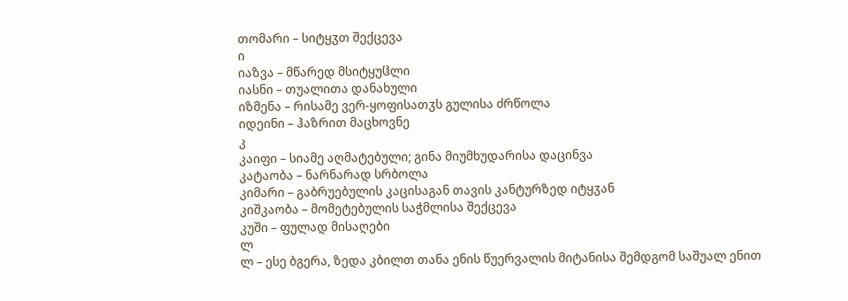თომარი – სიტყჳთ შექცევა
ი
იაზვა – მწარედ მსიტყუჱლი
იასნი – თუალითა დანახული
იზმენა – რისამე ვერ-ყოფისათჳს გულისა ძრწოლა
იდეინი – ჰაზრით მაცხოვნე
კ
კაიფი – სიამე აღმატებული; გინა მიუმხუდარისა დაცინვა
კატაობა – ნარნარად სრბოლა
კიმარი – გაბრუებულის კაცისაგან თავის კანტურზედ იტყჳან
კიშკაობა – მომეტებულის საჭმლისა შექცევა
კუში – ფულად მისაღები
ლ
ლ – ესე ბგერა, ზედა კბილთ თანა ენის წუერვალის მიტანისა შემდგომ საშუალ ენით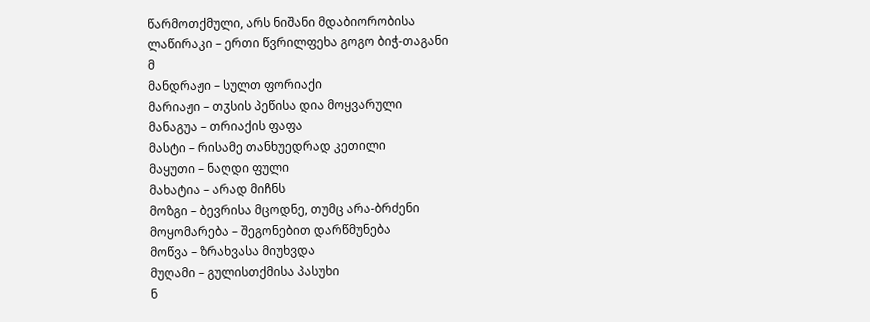წარმოთქმული, არს ნიშანი მდაბიორობისა
ლაწირაკი – ერთი წვრილფეხა გოგო ბიჭ-თაგანი
მ
მანდრაჟი – სულთ ფორიაქი
მარიაჟი – თჳსის პეწისა დია მოყვარული
მანაგუა – თრიაქის ფაფა
მასტი – რისამე თანხუედრად კეთილი
მაყუთი – ნაღდი ფული
მახატია – არად მიჩნს
მოზგი – ბევრისა მცოდნე, თუმც არა-ბრძენი
მოყომარება – შეგონებით დარწმუნება
მოწვა – ზრახვასა მიუხვდა
მუღამი – გულისთქმისა პასუხი
ნ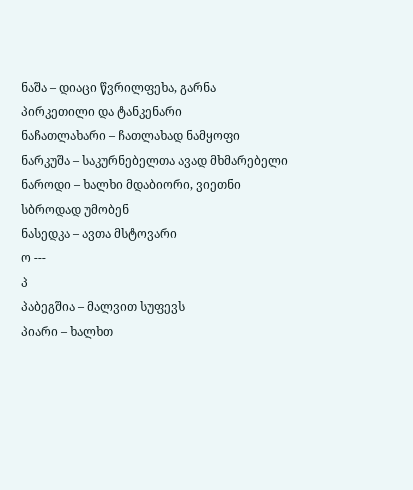ნაშა – დიაცი წვრილფეხა, გარნა პირკეთილი და ტანკენარი
ნაჩათლახარი – ჩათლახად ნამყოფი
ნარკუშა – საკურნებელთა ავად მხმარებელი
ნაროდი – ხალხი მდაბიორი, ვიეთნი სბროდად უმობენ
ნასედკა – ავთა მსტოვარი
ო ---
პ
პაბეგშია – მალვით სუფევს
პიარი – ხალხთ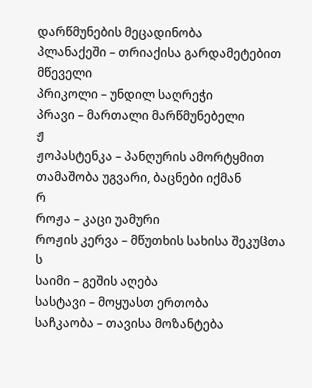დარწმუნების მეცადინობა
პლანაქეში – თრიაქისა გარდამეტებით მწეველი
პრიკოლი – უნდილ საღრეჭი
პრავი – მართალი მარწმუნებელი
ჟ
ჟოპასტენკა – პანღურის ამორტყმით თამაშობა უგვარი, ბაცნები იქმან
რ
როჟა – კაცი უამური
როჟის კერვა – მწუთხის სახისა შეკუჱთა
ს
საიმი – გეშის აღება
სასტავი – მოყუასთ ერთობა
საჩკაობა – თავისა მოზანტება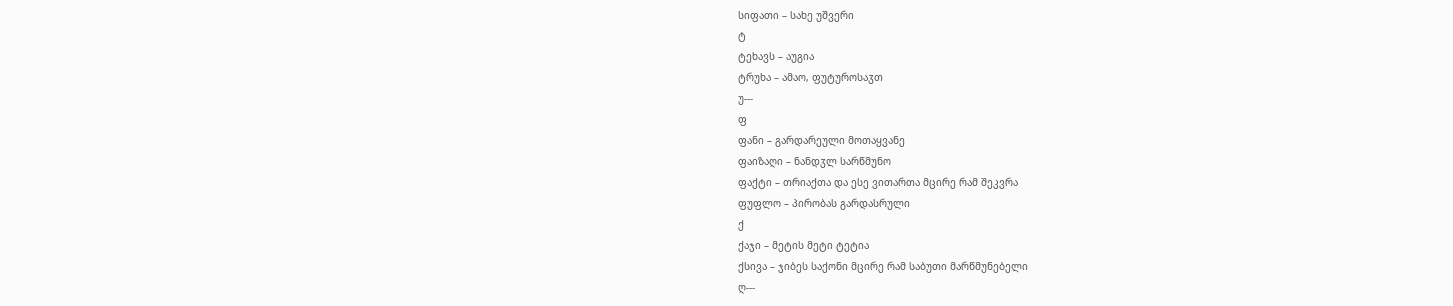სიფათი – სახე უშვერი
ტ
ტეხავს – აუგია
ტრუხა – ამაო, ფუტუროსაჳთ
უ---
ფ
ფანი – გარდარეული მოთაყვანე
ფაიზაღი – ნანდჳლ სარწმუნო
ფაქტი – თრიაქთა და ესე ვითართა მცირე რამ შეკვრა
ფუფლო – პირობას გარდასრული
ქ
ქაჯი – მეტის მეტი ტეტია
ქსივა – ჯიბეს საქონი მცირე რამ საბუთი მარწმუნებელი
ღ---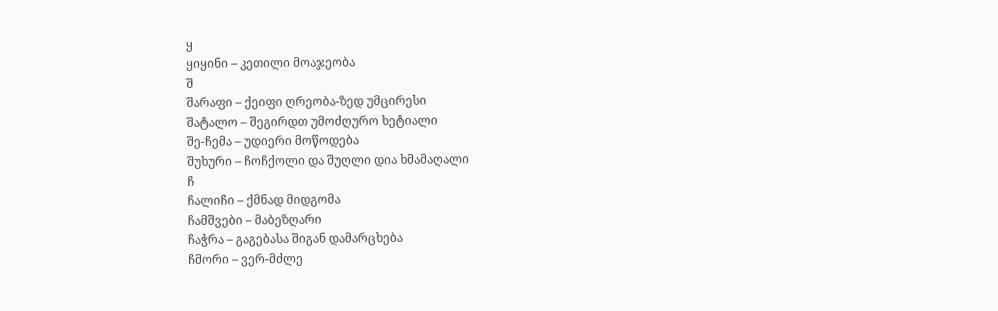ყ
ყიყინი – კეთილი მოაჯეობა
შ
შარაფი – ქეიფი ღრეობა-ზედ უმცირესი
შატალო – შეგირდთ უმოძღურო ხეტიალი
შე-ჩემა – უდიერი მოწოდება
შუხური – ჩოჩქოლი და შუღლი დია ხმამაღალი
ჩ
ჩალიჩი – ქმნად მიდგომა
ჩამშვები – მაბეზღარი
ჩაჭრა – გაგებასა შიგან დამარცხება
ჩმორი – ვერ-მძლე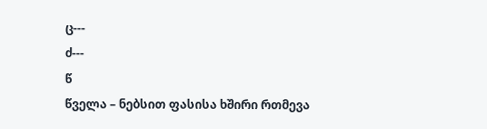ც---
ძ---
წ
წველა – ნებსით ფასისა ხშირი რთმევა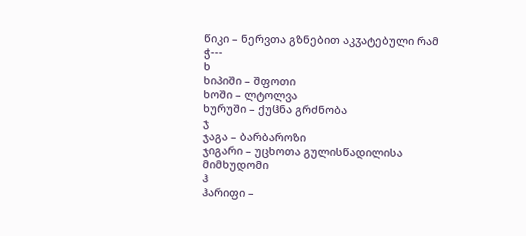წიკი – ნერვთა გზნებით აკჳატებული რამ
ჭ---
ხ
ხიპიში – შფოთი
ხოში – ლტოლვა
ხურუში – ქუჱნა გრძნობა
ჯ
ჯაგა – ბარბაროზი
ჯიგარი – უცხოთა გულისწადილისა მიმხუდომი
ჰ
ჰარიფი –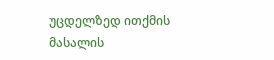უცდელზედ ითქმის
მასალის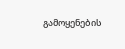გამოყენების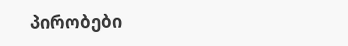პირობები